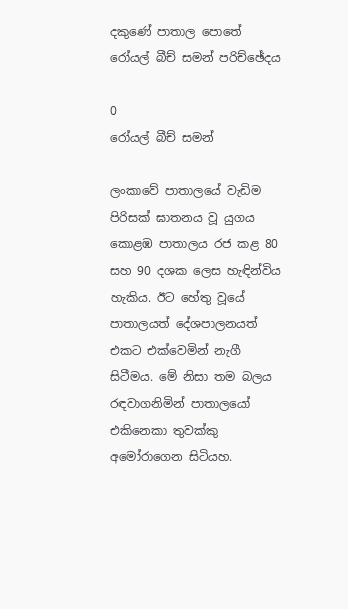දකුණේ පාතාල පොතේ රෝයල් බීච් සමන් පරිච්ඡේදය

0
රෝයල් බීච් සමන්

ලංකාවේ පාතාලයේ වැඩිම පිරිසක් ඝාතනය වූ යුගය කොළඹ පාතාලය රජ කළ 80 සහ 90 දශක ලෙස හැඳින්විය හැකිය. ඊට හේතු වූයේ පාතාලයත් දේශපාලනයත් එකට එක්වෙමින් නැගී සිටීමය. මේ නිසා තම බලය රඳවාගනිමින් පාතාලයෝ එකිනෙකා තුවක්කු අමෝරාගෙන සිටියහ.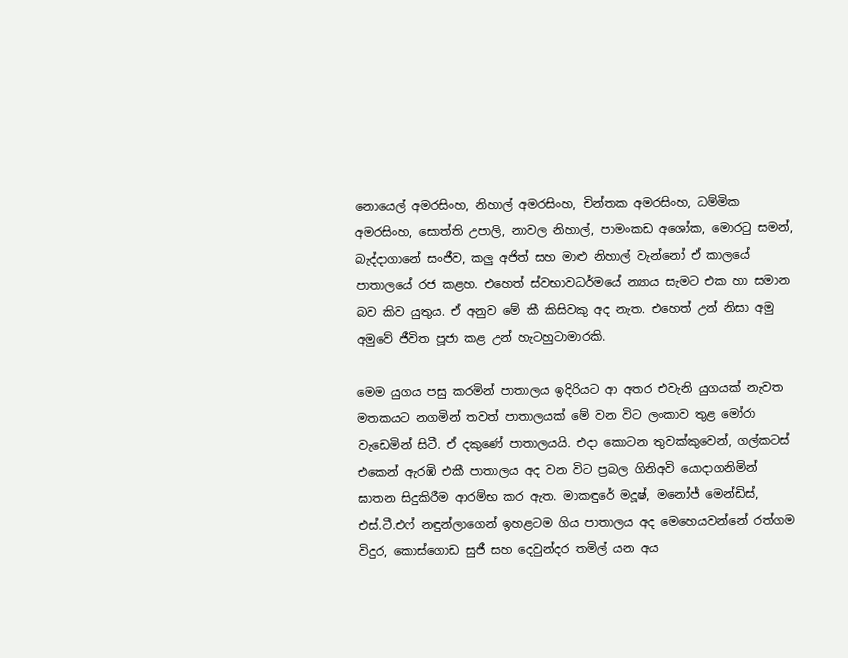නොයෙල් අමරසිංහ, නිහාල් අමරසිංහ, චින්තක අමරසිංහ, ධම්මික අමරසිංහ, සොත්ති උපාලි, නාවල නිහාල්, පාමංකඩ අශෝක, මොරටු සමන්, බැද්දාගානේ සංජීව, කලු අජිත් සහ මාළු නිහාල් වැන්නෝ ඒ කාලයේ පාතාලයේ රජ කළහ. එහෙත් ස්වභාවධර්මයේ න්‍යාය සැමට එක හා සමාන බව කිව යුතුය. ඒ අනුව මේ කී කිසිවකු අද නැත. එහෙත් උන් නිසා අමු අමුවේ ජීවිත පූජා කළ උන් හැටහුටාමාරකි.

මෙම යුගය පසු කරමින් පාතාලය ඉදිරියට ආ අතර එවැනි යුගයක් නැවත මතකයට නගමින් තවත් පාතාලයක් මේ වන විට ලංකාව තුළ මෝරා වැඩෙමින් සිටී. ඒ දකුණේ පාතාලයයි. එදා කොටන තුවක්කුවෙන්, ගල්කටස් එකෙන් ඇරඹි එකී පාතාලය අද වන විට ප්‍රබල ගිනිඅවි යොදාගනිමින් ඝාතන සිදුකිරීම ආරම්භ කර ඇත. මාකඳුරේ මදූෂ්, මනෝජ් මෙන්ඩිස්, එස්.ටී.එෆ් නඳුන්ලාගෙන් ඉහළටම ගිය පාතාලය අද මෙහෙයවන්නේ රත්ගම විදුර, කොස්ගොඩ සුජී සහ දෙවුන්දර තමිල් යන අය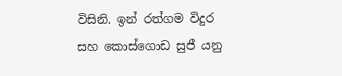විසිනි. ඉන් රත්ගම විදුර සහ කොස්ගොඩ සුජී යනු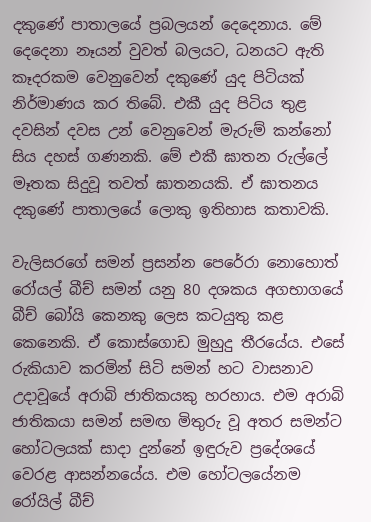දකුණේ පාතාලයේ ප්‍රබලයන් දෙදෙනාය. මේ දෙදෙනා නෑයන් වුවත් බලයට, ධනයට ඇති කෑදරකම වෙනුවෙන් දකුණේ යුද පිටියක් නිර්මාණය කර තිබේ. එකී යුද පිටිය තුළ දවසින් දවස උන් වෙනුවෙන් මැරුම් කන්නෝ සිය දහස් ගණනකි. මේ එකී ඝාතන රුල්ලේ මෑතක සිදුවූ තවත් ඝාතනයකි. ඒ ඝාතනය දකුණේ පාතාලයේ ලොකු ඉතිහාස කතාවකි.

වැලිසරගේ සමන් ප්‍රසන්න පෙරේරා නොහොත් රෝයල් බීච් සමන් යනු 80 දශකය අගභාගයේ බීච් බෝයි කෙනකු ලෙස කටයුතු කළ කෙනෙකි. ඒ කොස්ගොඩ මුහුදු තීරයේය. එසේ රුකියාව කරමින් සිටි සමන් හට වාසනාව උදාවූයේ අරාබි ජාතිකයකු හරහාය. එම අරාබි ජාතිකයා සමන් සමඟ මිතුරු වූ අතර සමන්ට හෝටලයක් සාදා දුන්නේ ඉඳුරුව ප්‍රදේශයේ වෙරළ ආසන්නයේය. එම හෝටලයේනම රෝයිල් බීච්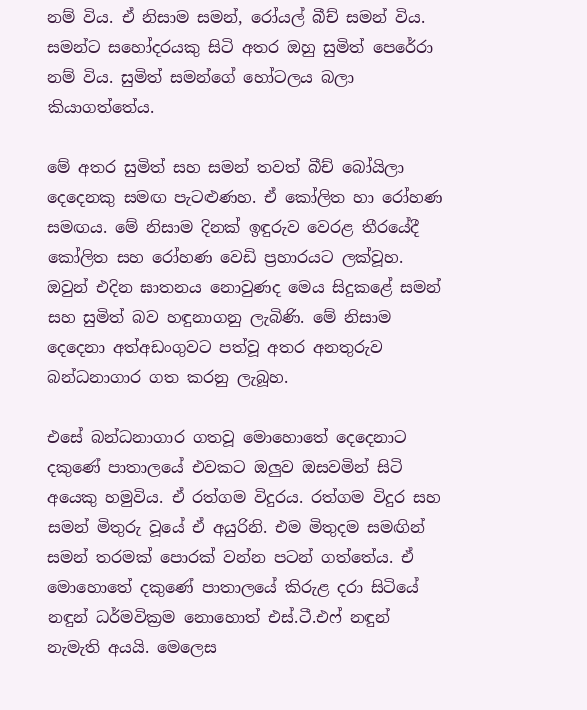නම් විය. ඒ නිසාම සමන්, රෝයල් බීච් සමන් විය. සමන්ට සහෝදරයකු සිටි අතර ඔහු සුමිත් පෙරේරා නම් විය. සුමිත් සමන්ගේ හෝටලය බලා කියාගත්තේය.

මේ අතර සුමිත් සහ සමන් තවත් බීච් බෝයිලා දෙදෙනකු සමඟ පැටළුණහ. ඒ කෝලිත හා රෝහණ සමඟය. මේ නිසාම දිනක් ඉඳුරුව වෙරළ තීරයේදී කෝලිත සහ රෝහණ වෙඩි ප්‍රහාරයට ලක්වූහ. ඔවුන් එදින ඝාතනය නොවුණද මෙය සිදුකළේ සමන් සහ සුමිත් බව හඳුනාගනු ලැබිණි. මේ නිසාම දෙදෙනා අත්අඩංගුවට පත්වූ අතර අනතුරුව බන්ධනාගාර ගත කරනු ලැබූහ.

එසේ බන්ධනාගාර ගතවූ මොහොතේ දෙදෙනාට දකුණේ පාතාලයේ එවකට ඔලුව ඔසවමින් සිටි අයෙකු හමුවිය. ඒ රත්ගම විදුරය. රත්ගම විදුර සහ සමන් මිතුරු වූයේ ඒ අයුරිනි. එම මිතුදම සමඟින් සමන් තරමක් පොරක් වන්න පටන් ගත්තේය. ඒ මොහොතේ දකුණේ පාතාලයේ කිරුළ දරා සිටියේ නඳුන් ධර්මවික්‍රම නොහොත් එස්.ටී.එෆ් නඳුන් නැමැති අයයි. මෙලෙස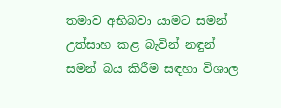තමාව අභිබවා යාමට සමන් උත්සාහ කළ බැවින් නඳුන් සමන් බය කිරීම සඳහා විශාල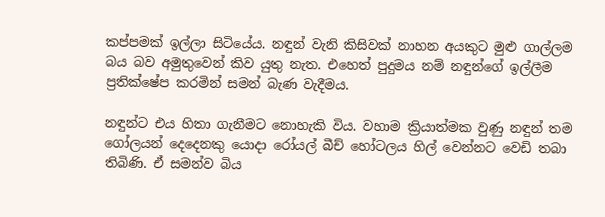කප්පමක් ඉල්ලා සිටියේය. නඳුන් වැනි කිසිවක් නාහන අයකුට මුළු ගාල්ලම බය බව අමුතුවෙන් කිව යුතු නැත. එහෙත් පුදුමය නම් නඳුන්ගේ ඉල්ලීම ප්‍රතික්ෂේප කරමින් සමන් බැණ වැදීමය.

නඳුන්ට එය හිතා ගැනීමට නොහැකි විය. වහාම ක්‍රියාත්මක වුණු නඳුන් තම ගෝලයන් දෙදෙනකු යොදා රෝයල් බීච් හෝටලය හිල් වෙන්නට වෙඩි තබා තිබිණි. ඒ සමන්ව බිය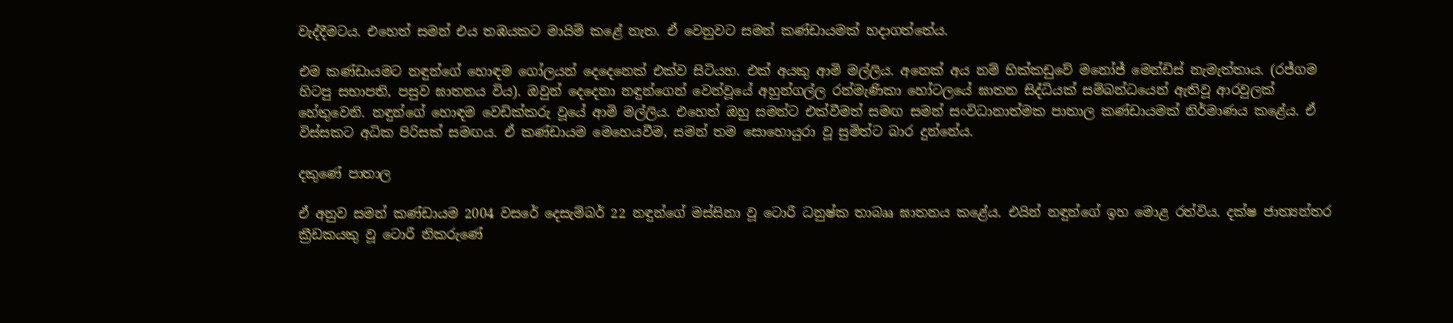වැද්දීමටය. එහෙත් සමන් එය තඹයකට මායිම් කළේ නැත. ඒ වෙනුවට සමන් කණ්ඩායමක් හදාගත්තේය.

එම කණ්ඩායමට නඳුන්ගේ හොඳම ගෝලයන් දෙදෙනෙක් එක්ව සිටියහ. එක් අයකු ආමි මල්ලිය. අනෙක් අය නම් හික්කඩුවේ මනෝජ් මෙන්ඩිස් නැමැත්තාය. (රජ්ගම හිටපු සභාපති, පසුව ඝාතනය විය). ඔවුන් දෙදෙනා නඳුන්ගෙන් වෙන්වූයේ අහුන්ගල්ල රන්මැණිකා හෝටලයේ ඝාතන සිද්ධියක් සම්බන්ධයෙන් ඇතිවූ ආරවුලක් හේතුවෙනි. නඳුන්ගේ හොඳම වෙඩික්කරු වූයේ ආමි මල්ලිය. එහෙත් ඔහු සමන්ට එක්වීමත් සමඟ සමන් සංවිධානාත්මක පාතාල කණ්ඩායමක් නිර්මාණය කළේය. ඒ විස්සකට අධික පිරිසක් සමඟය. ඒ කණ්ඩායම මෙහෙයවීම, සමන් තම සොහොයුරා වූ සුමිත්‍ට බාර දුන්නේය.

දකුණේ පාතාල

ඒ අනුව සමන් කණ්ඩායම 2004 වසරේ දෙසැම්බර් 22 නඳුන්ගේ මස්සිනා වූ ටොරී ධනුෂ්ක තාබෲ ඝාතනය කළේය. එයින් නඳුන්ගේ ඉහ මොළ රත්විය. දක්ෂ ජාත්‍යන්තර  ක්‍රීඩකයකු වූ ටොරී නිකරුණේ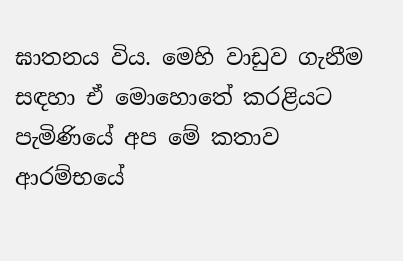ඝාතනය විය. මෙහි වාඩුව ගැනීම සඳහා ඒ මොහොතේ කරළියට පැමිණියේ අප මේ කතාව ආරම්භයේ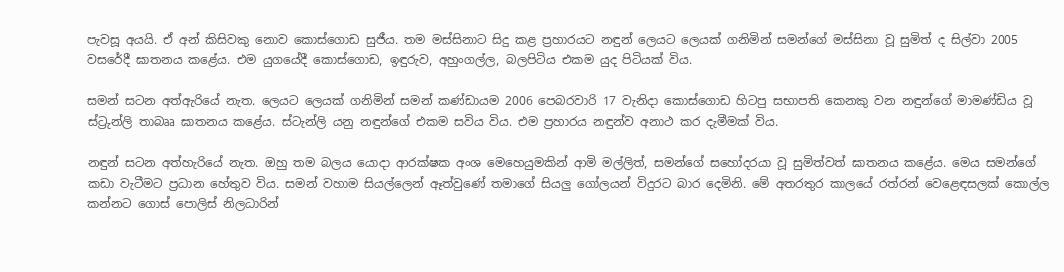පැවසූ අයයි. ඒ අන් කිසිවකු නොව කොස්ගොඩ සුජීය. තම මස්සිනාට සිදු කළ ප්‍රහාරයට නඳුන් ලෙයට ලෙයක් ගනිමින් සමන්ගේ මස්සිනා වූ සුමිත් ද සිල්වා 2005 වසරේදී ඝාතනය කළේය. එම යුගයේදී කොස්ගොඩ, ඉඳුරුව, අහුංගල්ල, බලපිටිය එකම යුද පිටියක් විය.

සමන් සටන අත්ඇරියේ නැත. ලෙයට ලෙයක් ගනිමින් සමන් කණ්ඩායම 2006 පෙබරවාරි 17 වැනිදා කොස්ගොඩ හිටපු සභාපති කෙනකු වන නඳුන්ගේ මාමණ්ඩිය වූ ස්ට්‍රුන්ලි තාබෲ ඝාතනය කළේය. ස්ටැන්ලි යනු නඳුන්ගේ එකම සවිය විය. එම ප්‍රහාරය නඳුන්ව අනාථ කර දැමීමක් විය.

නඳුන් සටන අත්හැරියේ නැත. ඔහු තම බලය යොදා ආරක්ෂක අංශ මෙහෙයුමකින් ආමි මල්ලිත්, සමන්ගේ සහෝදරයා වූ සුමිත්වත් ඝාතනය කළේය. මෙය සමන්ගේ කඩා වැටීමට ප්‍රධාන හේතුව විය. සමන් වහාම සියල්ලෙන් ඈත්වුණේ තමාගේ සියලු ගෝලයන් විදුරට බාර දෙමිනි. මේ අතරතුර කාලයේ රත්රන් වෙළෙඳසලක් කොල්ල කන්නට ගොස් පොලිස් නිලධාරින්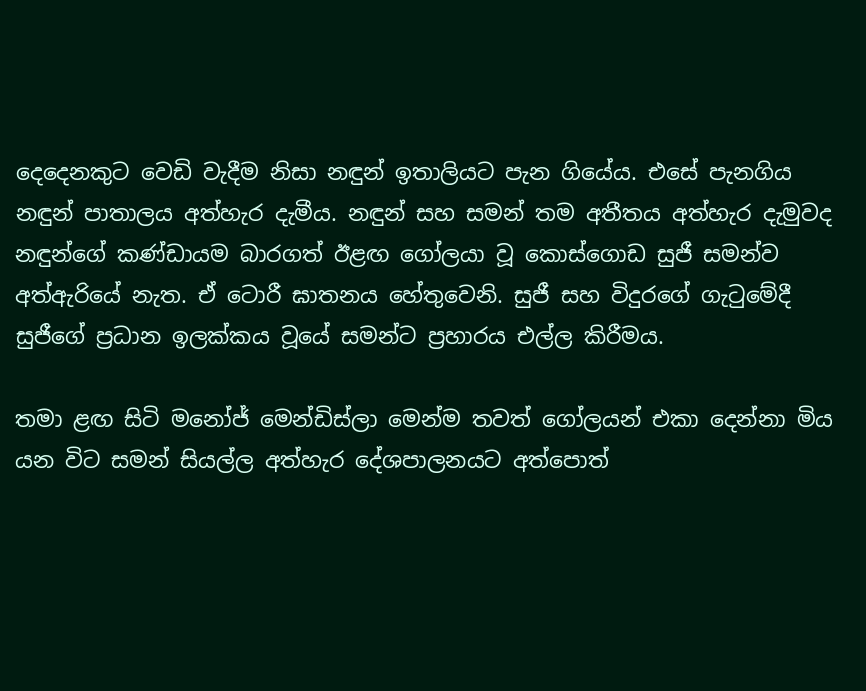දෙදෙනකුට වෙඩි වැදීම නිසා නඳුන් ඉතාලියට පැන ගියේය. එසේ පැනගිය නඳුන් පාතාලය අත්හැර දැමීය. නඳුන් සහ සමන් තම අතීතය අත්හැර දැමුවද නඳුන්ගේ කණ්ඩායම බාරගත් ඊළඟ ගෝලයා වූ කොස්ගොඩ සුජී සමන්ව අත්ඇරියේ නැත. ඒ ටොරී ඝාතනය හේතුවෙනි. සුජී සහ විදුරගේ ගැටුමේදී සුජීගේ ප්‍රධාන ඉලක්කය වූයේ සමන්ට ප්‍රහාරය එල්ල කිරීමය.

තමා ළඟ සිටි මනෝජ් මෙන්ඩිස්ලා මෙන්ම තවත් ගෝලයන් එකා දෙන්නා මිය යන විට සමන් සියල්ල අත්හැර දේශපාලනයට අත්පොත්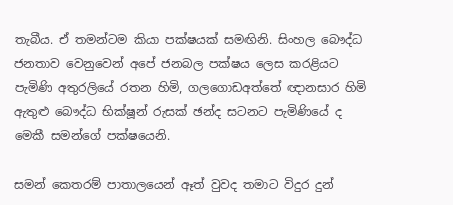තැබීය. ඒ තමන්ටම කියා පක්ෂයක් සමඟිනි. සිංහල බෞද්ධ ජනතාව වෙනුවෙන් අපේ ජනබල පක්ෂය ලෙස කරළියට පැමිණි අතුරලියේ රතන හිමි, ගලගොඩඅත්තේ ඥානසාර හිමි ඇතුළු බෞද්ධ භික්ෂූන් රුසක් ඡන්ද සටනට පැමිණියේ ද මෙකී සමන්ගේ පක්ෂයෙනි.

සමන් කෙතරම් පාතාලයෙන් ඈත් වුවද තමාට විදුර දුන්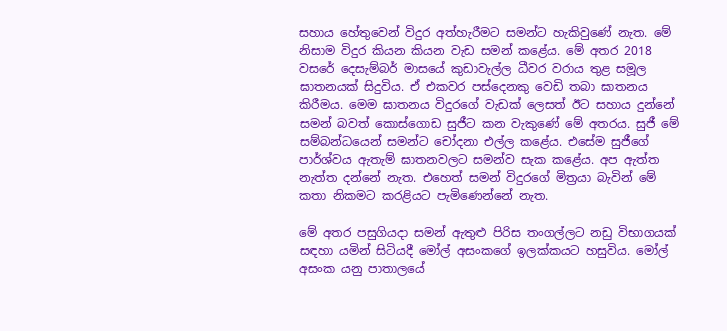සහාය හේතුවෙන් විදුර අත්හැරීමට සමන්ට හැකිවුණේ නැත. මේ නිසාම විදුර කියන කියන වැඩ සමන් කළේය. මේ අතර 2018 වසරේ දෙසැම්බර් මාසයේ කුඩාවැල්ල ධීවර වරාය තුළ සමූල ඝාතනයක් සිදුවිය. ඒ එකවර පස්දෙනකු වෙඩි තබා ඝාතනය කිරීමය. මෙම ඝාතනය විදුරගේ වැඩක් ලෙසත් ඊට සහාය දුන්නේ සමන් බවත් කොස්ගොඩ සුජීට කන වැකුණේ මේ අතරය. සුජී මේ සම්බන්ධයෙන් සමන්ට චෝදනා එල්ල කළේය. එසේම සුජීගේ පාර්ශ්වය ඇතැම් ඝාතනවලට සමන්ව සැක කළේය. අප ඇත්ත නැත්ත දන්නේ නැත. එහෙත් සමන් විදුරගේ මිත්‍රයා බැවින් මේ කතා නිකමට කරළියට පැමිණෙන්නේ නැත.

මේ අතර පසුගියදා සමන් ඇතුළු පිරිස තංගල්ලට නඩු විභාගයක් සඳහා යමින් සිටියදී මෝල් අසංකගේ ඉලක්කයට හසුවිය. මෝල් අසංක යනු පාතාලයේ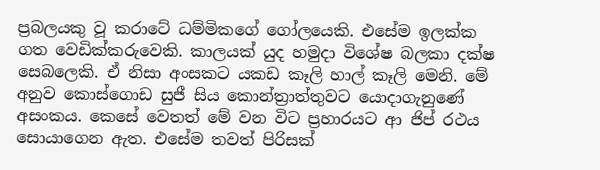ප්‍රබලයකු වූ කරාටේ ධම්මිකගේ ගෝලයෙකි. එසේම ඉලක්ක ගත වෙඩික්කරුවෙකි. කාලයක් යුද හමුදා විශේෂ බලකා දක්ෂ සෙබලෙකි. ඒ නිසා අංසකට යකඩ කෑලි හාල් කෑලි මෙනි. මේ අනුව කොස්ගොඩ සුජී සිය කොන්ත්‍රාත්තුවට යොදාගැනුණේ අසංකය. කෙසේ වෙතත් මේ වන විට ප්‍රහාරයට ආ ජිප් රථය සොයාගෙන ඇත. එසේම තවත් පිරිසක්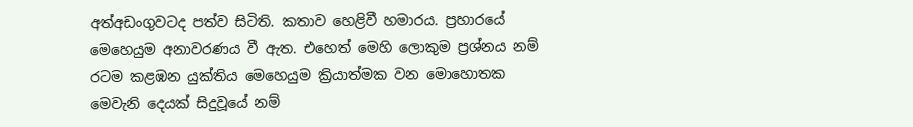අත්අඩංගුවටද පත්ව සිටිති. කතාව හෙළිවී හමාරය. ප්‍රහාරයේ මෙහෙයුම අනාවරණය වී ඇත. එහෙත් මෙහි ලොකුම ප්‍රශ්නය නම් රටම කළඹන යුක්තිය මෙහෙයුම ක්‍රියාත්මක වන මොහොතක මෙවැනි දෙයක් සිදුවූයේ නම්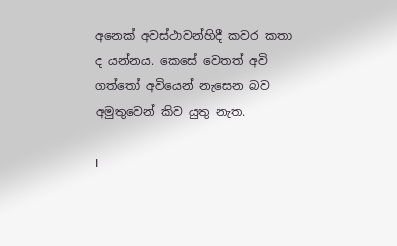අනෙක් අවස්ථාවන්හිදී කවර කතා ද යන්නය. කෙසේ වෙතත් අවි ගත්තෝ අවියෙන් නැසෙන බව අමුතුවෙන් කිව යුතු නැත.

I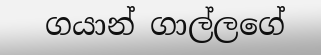ගයාන් ගාල්ලගේ